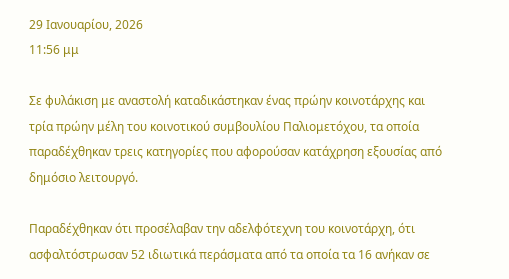29 Ιανουαρίου, 2026
11:56 μμ

Σε φυλάκιση με αναστολή καταδικάστηκαν ένας πρώην κοινοτάρχης και τρία πρώην μέλη του κοινοτικού συμβουλίου Παλιομετόχου, τα οποία παραδέχθηκαν τρεις κατηγορίες που αφορούσαν κατάχρηση εξουσίας από δημόσιο λειτουργό.

Παραδέχθηκαν ότι προσέλαβαν την αδελφότεχνη του κοινοτάρχη, ότι ασφαλτόστρωσαν 52 ιδιωτικά περάσματα από τα οποία τα 16 ανήκαν σε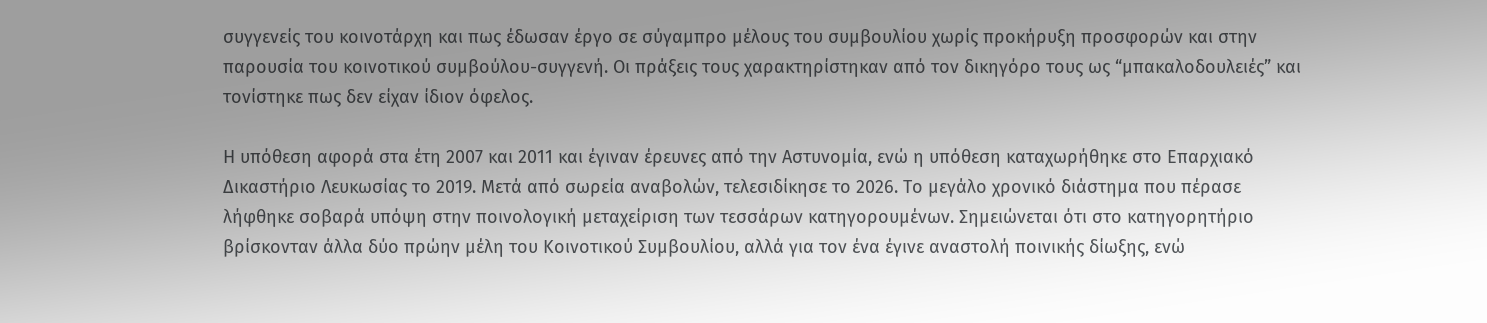συγγενείς του κοινοτάρχη και πως έδωσαν έργο σε σύγαμπρο μέλους του συμβουλίου χωρίς προκήρυξη προσφορών και στην παρουσία του κοινοτικού συμβούλου-συγγενή. Οι πράξεις τους χαρακτηρίστηκαν από τον δικηγόρο τους ως “μπακαλοδουλειές” και τονίστηκε πως δεν είχαν ίδιον όφελος.

Η υπόθεση αφορά στα έτη 2007 και 2011 και έγιναν έρευνες από την Αστυνομία, ενώ η υπόθεση καταχωρήθηκε στο Επαρχιακό Δικαστήριο Λευκωσίας το 2019. Μετά από σωρεία αναβολών, τελεσιδίκησε το 2026. Το μεγάλο χρονικό διάστημα που πέρασε λήφθηκε σοβαρά υπόψη στην ποινολογική μεταχείριση των τεσσάρων κατηγορουμένων. Σημειώνεται ότι στο κατηγορητήριο βρίσκονταν άλλα δύο πρώην μέλη του Κοινοτικού Συμβουλίου, αλλά για τον ένα έγινε αναστολή ποινικής δίωξης, ενώ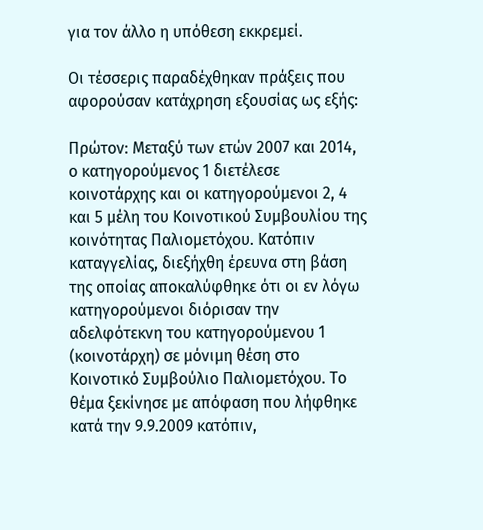για τον άλλο η υπόθεση εκκρεμεί.

Οι τέσσερις παραδέχθηκαν πράξεις που αφορούσαν κατάχρηση εξουσίας ως εξής:

Πρώτον: Μεταξύ των ετών 2007 και 2014, ο κατηγορούμενος 1 διετέλεσε κοινοτάρχης και οι κατηγορούμενοι 2, 4 και 5 μέλη του Κοινοτικού Συμβουλίου της κοινότητας Παλιομετόχου. Κατόπιν καταγγελίας, διεξήχθη έρευνα στη βάση της οποίας αποκαλύφθηκε ότι οι εν λόγω κατηγορούμενοι διόρισαν την αδελφότεκνη του κατηγορούμενου 1 (κοινοτάρχη) σε μόνιμη θέση στο Κοινοτικό Συμβούλιο Παλιομετόχου. Το θέμα ξεκίνησε με απόφαση που λήφθηκε κατά την 9.9.2009 κατόπιν,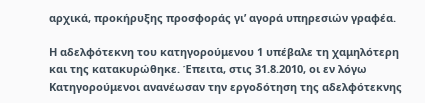αρχικά, προκήρυξης προσφοράς γι’ αγορά υπηρεσιών γραφέα.

Η αδελφότεκνη του κατηγορούμενου 1 υπέβαλε τη χαμηλότερη και της κατακυρώθηκε. Έπειτα, στις 31.8.2010, οι εν λόγω Κατηγορούμενοι ανανέωσαν την εργοδότηση της αδελφότεκνης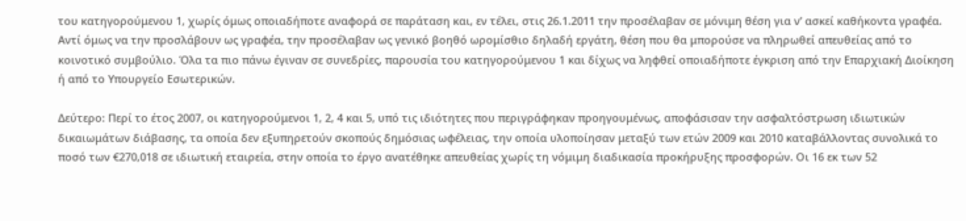του κατηγορούμενου 1, χωρίς όμως οποιαδήποτε αναφορά σε παράταση και, εν τέλει, στις 26.1.2011 την προσέλαβαν σε μόνιμη θέση για ν’ ασκεί καθήκοντα γραφέα. Αντί όμως να την προσλάβουν ως γραφέα, την προσέλαβαν ως γενικό βοηθό ωρομίσθιο δηλαδή εργάτη, θέση που θα μπορούσε να πληρωθεί απευθείας από το κοινοτικό συμβούλιο. Όλα τα πιο πάνω έγιναν σε συνεδρίες, παρουσία του κατηγορούμενου 1 και δίχως να ληφθεί οποιαδήποτε έγκριση από την Επαρχιακή Διοίκηση ή από το Υπουργείο Εσωτερικών.

Δεύτερο: Περί το έτος 2007, οι κατηγορούμενοι 1, 2, 4 και 5, υπό τις ιδιότητες που περιγράφηκαν προηγουμένως, αποφάσισαν την ασφαλτόστρωση ιδιωτικών δικαιωμάτων διάβασης, τα οποία δεν εξυπηρετούν σκοπούς δημόσιας ωφέλειας, την οποία υλοποίησαν μεταξύ των ετών 2009 και 2010 καταβάλλοντας συνολικά το ποσό των €270,018 σε ιδιωτική εταιρεία, στην οποία το έργο ανατέθηκε απευθείας χωρίς τη νόμιμη διαδικασία προκήρυξης προσφορών. Οι 16 εκ των 52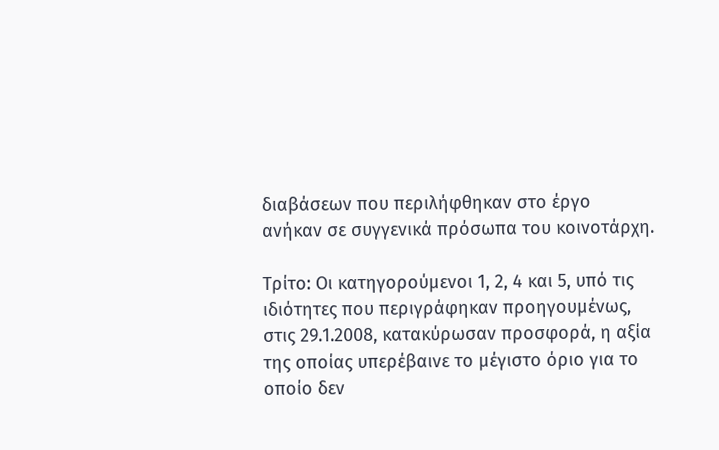διαβάσεων που περιλήφθηκαν στο έργο ανήκαν σε συγγενικά πρόσωπα του κοινοτάρχη.

Τρίτο: Οι κατηγορούμενοι 1, 2, 4 και 5, υπό τις ιδιότητες που περιγράφηκαν προηγουμένως, στις 29.1.2008, κατακύρωσαν προσφορά, η αξία της οποίας υπερέβαινε το μέγιστο όριο για το οποίο δεν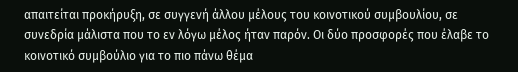απαιτείται προκήρυξη, σε συγγενή άλλου μέλους του κοινοτικού συμβουλίου, σε συνεδρία μάλιστα που το εν λόγω μέλος ήταν παρόν. Οι δύο προσφορές που έλαβε το κοινοτικό συμβούλιο για το πιο πάνω θέμα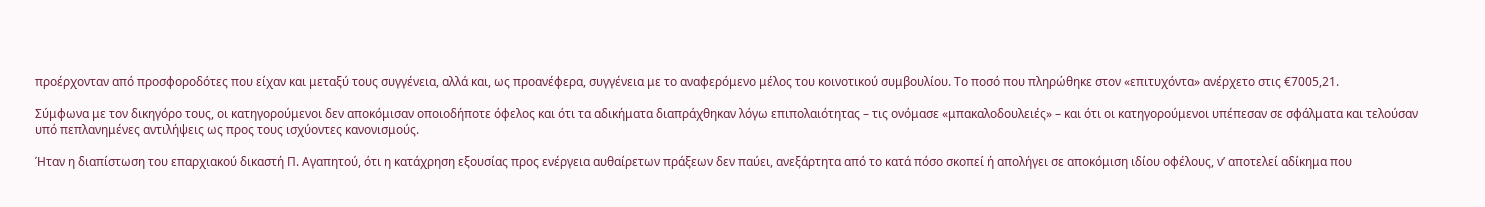προέρχονταν από προσφοροδότες που είχαν και μεταξύ τους συγγένεια, αλλά και, ως προανέφερα, συγγένεια με το αναφερόμενο μέλος του κοινοτικού συμβουλίου. Το ποσό που πληρώθηκε στον «επιτυχόντα» ανέρχετο στις €7005,21.

Σύμφωνα με τον δικηγόρο τους, οι κατηγορούμενοι δεν αποκόμισαν οποιοδήποτε όφελος και ότι τα αδικήματα διαπράχθηκαν λόγω επιπολαιότητας – τις ονόμασε «μπακαλοδουλειές» – και ότι οι κατηγορούμενοι υπέπεσαν σε σφάλματα και τελούσαν υπό πεπλανημένες αντιλήψεις ως προς τους ισχύοντες κανονισμούς.

Ήταν η διαπίστωση του επαρχιακού δικαστή Π. Αγαπητού, ότι η κατάχρηση εξουσίας προς ενέργεια αυθαίρετων πράξεων δεν παύει, ανεξάρτητα από το κατά πόσο σκοπεί ή απολήγει σε αποκόμιση ιδίου οφέλους, ν’ αποτελεί αδίκημα που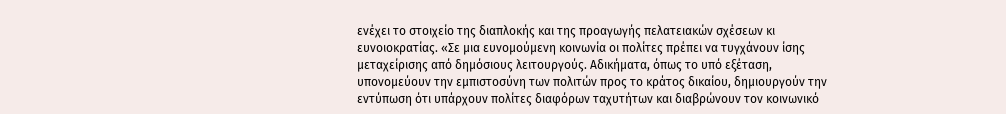ενέχει το στοιχείο της διαπλοκής και της προαγωγής πελατειακών σχέσεων κι ευνοιοκρατίας. «Σε μια ευνομούμενη κοινωνία οι πολίτες πρέπει να τυγχάνουν ίσης μεταχείρισης από δημόσιους λειτουργούς. Αδικήματα, όπως το υπό εξέταση, υπονομεύουν την εμπιστοσύνη των πολιτών προς το κράτος δικαίου, δημιουργούν την εντύπωση ότι υπάρχουν πολίτες διαφόρων ταχυτήτων και διαβρώνουν τον κοινωνικό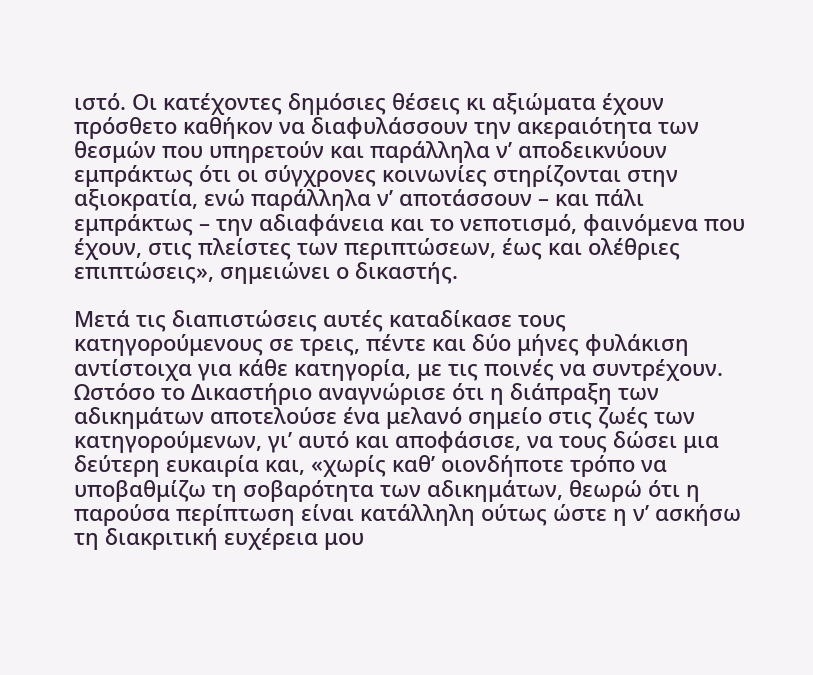ιστό. Οι κατέχοντες δημόσιες θέσεις κι αξιώματα έχουν πρόσθετο καθήκον να διαφυλάσσουν την ακεραιότητα των θεσμών που υπηρετούν και παράλληλα ν’ αποδεικνύουν εμπράκτως ότι οι σύγχρονες κοινωνίες στηρίζονται στην αξιοκρατία, ενώ παράλληλα ν’ αποτάσσουν – και πάλι εμπράκτως – την αδιαφάνεια και το νεποτισμό, φαινόμενα που έχουν, στις πλείστες των περιπτώσεων, έως και ολέθριες επιπτώσεις», σημειώνει ο δικαστής.

Μετά τις διαπιστώσεις αυτές καταδίκασε τους κατηγορούμενους σε τρεις, πέντε και δύο μήνες φυλάκιση αντίστοιχα για κάθε κατηγορία, με τις ποινές να συντρέχουν. Ωστόσο το Δικαστήριο αναγνώρισε ότι η διάπραξη των αδικημάτων αποτελούσε ένα μελανό σημείο στις ζωές των κατηγορούμενων, γι’ αυτό και αποφάσισε, να τους δώσει μια δεύτερη ευκαιρία και, «χωρίς καθ’ οιονδήποτε τρόπο να υποβαθμίζω τη σοβαρότητα των αδικημάτων, θεωρώ ότι η παρούσα περίπτωση είναι κατάλληλη ούτως ώστε η ν’ ασκήσω τη διακριτική ευχέρεια μου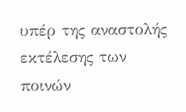υπέρ της αναστολής εκτέλεσης των ποινών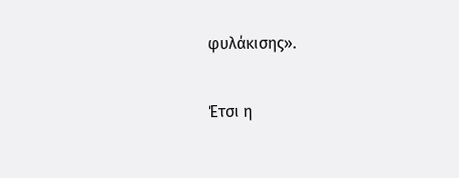φυλάκισης».

Έτσι η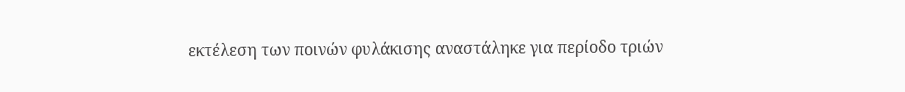εκτέλεση των ποινών φυλάκισης αναστάληκε για περίοδο τριών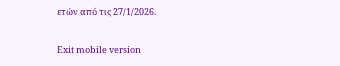ετών από τις 27/1/2026.

Exit mobile version